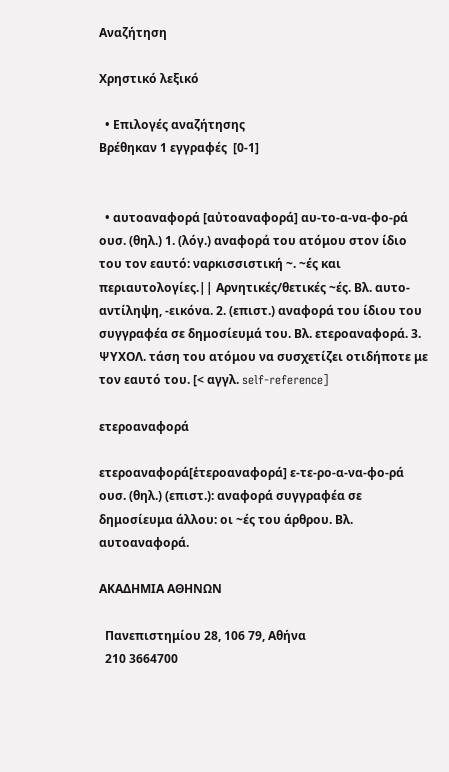Αναζήτηση

Χρηστικό λεξικό

  • Επιλογές αναζήτησης
Βρέθηκαν 1 εγγραφές  [0-1]


  • αυτοαναφορά [αὐτοαναφορά] αυ-το-α-να-φο-ρά ουσ. (θηλ.) 1. (λόγ.) αναφορά του ατόμου στον ίδιο του τον εαυτό: ναρκισσιστική ~. ~ές και περιαυτολογίες.|| Αρνητικές/θετικές ~ές. Βλ. αυτο-αντίληψη, -εικόνα. 2. (επιστ.) αναφορά του ίδιου του συγγραφέα σε δημοσίευμά του. Βλ. ετεροαναφορά. 3. ΨΥΧΟΛ. τάση του ατόμου να συσχετίζει οτιδήποτε με τον εαυτό του. [< αγγλ. self-reference]

ετεροαναφορά

ετεροαναφορά[ἑτεροαναφορά] ε-τε-ρο-α-να-φο-ρά ουσ. (θηλ.) (επιστ.): αναφορά συγγραφέα σε δημοσίευμα άλλου: οι ~ές του άρθρου. Βλ. αυτοαναφορά.

ΑΚΑΔΗΜΙΑ ΑΘΗΝΩΝ

  Πανεπιστημίου 28, 106 79, Αθήνα
  210 3664700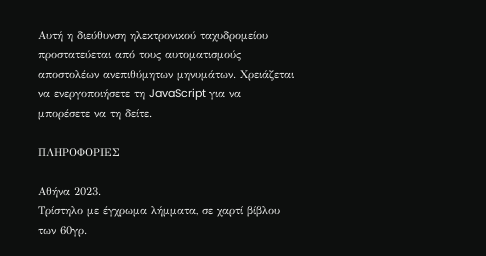Αυτή η διεύθυνση ηλεκτρονικού ταχυδρομείου προστατεύεται από τους αυτοματισμούς αποστολέων ανεπιθύμητων μηνυμάτων. Χρειάζεται να ενεργοποιήσετε τη JavaScript για να μπορέσετε να τη δείτε.

ΠΛΗΡΟΦΟΡΙΕΣ

Αθήνα 2023.
Τρίστηλο με έγχρωμα λήμματα, σε χαρτί βίβλου των 60γρ.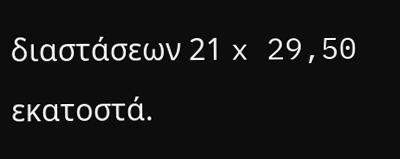διαστάσεων 21 x 29,50 εκατοστά.